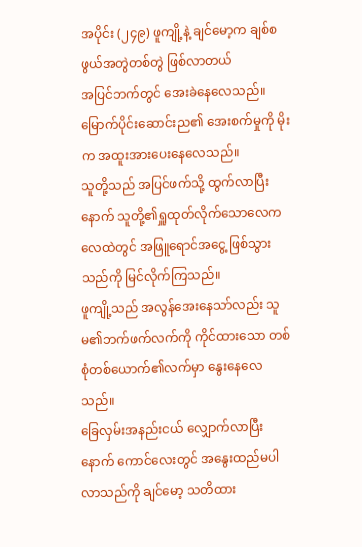အပိုင်း (၂၄၉) ဖူကျို့နဲ့ ချင်မော့က ချစ်စဖွယ်အတွဲတစ်တွဲ ဖြစ်လာတယ်
အပြင်ဘက်တွင် အေးခဲနေလေသည်။
မြောက်ပိုင်းဆောင်းည၏ အေးစက်မှုကို မိုးက အထူးအားပေးနေလေသည်။
သူတို့သည် အပြင်ဖက်သို့ ထွက်လာပြီးနောက် သူတို့၏ရှူထုတ်လိုက်သောလေက လေထဲတွင် အဖြူရောင်အငွေ့ ဖြစ်သွားသည်ကို မြင်လိုက်ကြသည်။
ဖူကျို့သည် အလွန်အေးနေသာ်လည်း သူမ၏ဘက်ဖက်လက်ကို ကိုင်ထားသော တစ်စုံတစ်ယောက်၏လက်မှာ နွေးနေလေသည်။
ခြေလှမ်းအနည်းငယ် လျှောက်လာပြီးနောက် ကောင်လေးတွင် အနွေးထည်မပါလာသည်ကို ချင်မော့ သတိထား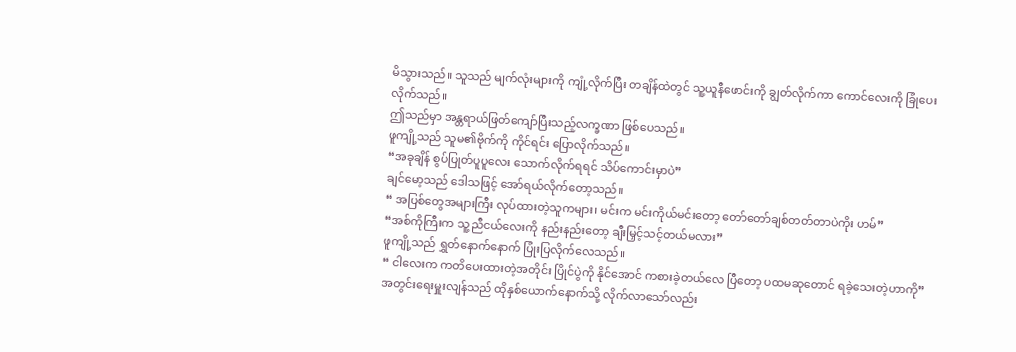မိသွားသည်။ သူသည် မျက်လုံးများကို ကျုံ့လိုက်ပြီး တချိန်ထဲတွင် သူ့ယူနီဖောင်းကို ချွတ်လိုက်ကာ ကောင်လေးကို ခြုံပေးလိုက်သည်။
ဤသည်မှာ အန္တရာယ်ဖြတ်ကျော်ပြီးသည့်လက္ခဏာ ဖြစ်ပေသည်။
ဖူကျို့သည် သူမ၏ဗိုက်ကို ကိုင်ရင်း ပြောလိုက်သည်။
“အခုချိန် စွပ်ပြုတ်ပူပူလေး သောက်လိုက်ရရင် သိပ်ကောင်းမှာပဲ”
ချင်မော့သည် ဒေါသဖြင့် အော်ရယ်လိုက်တော့သည်။
“ အပြစ်တွေအများကြီး လုပ်ထားတဲ့သူကများ၊ မင်းက မင်းကိုယ်မင်းတော့ တော်တော်ချစ်တတ်တာပဲကိုး ဟမ်”
“အစ်ကိုကြီးက သူ့ညီငယ်လေးကို နည်းနည်းတော့ ချီးမြှင့်သင့်တယ်မလား”
ဖူကျို့သည် ရွှတ်နောက်နောက် ပြုံးပြလိုက်လေသည်။
“ ငါလေးက ကတိပေးထားတဲ့အတိုင်း ပြိုင်ပွဲကို နိုင်အောင် ကစားခဲ့တယ်လေ ပြီတော့ ပထမဆုတောင် ရခဲ့သေးတဲ့ဟာကို”
အတွင်းရေးမှူးလျန်သည် ထိုနှစ်ယောက်နောက်သို့ လိုက်လာသော်လည်း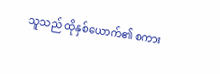သူသည် ထိုနှစ်ယောက်၏ စကား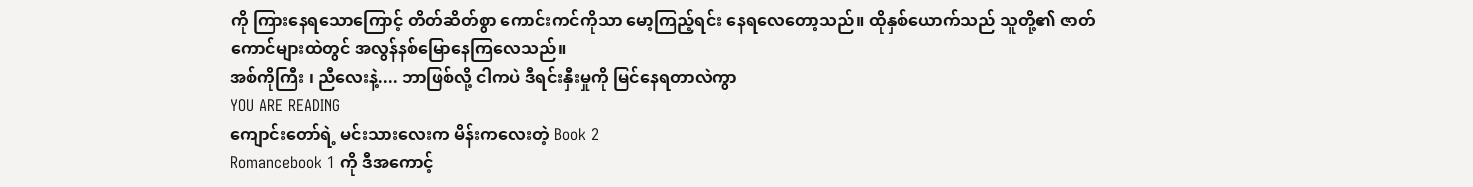ကို ကြားနေရသောကြောင့် တိတ်ဆိတ်စွာ ကောင်းကင်ကိုသာ မော့ကြည့်ရင်း နေရလေတော့သည်။ ထိုနှစ်ယောက်သည် သူတို့၏ ဇာတ်ကောင်များထဲတွင် အလွန်နစ်မြောနေကြလေသည်။
အစ်ကိုကြီး ၊ ညီလေးနဲ့.... ဘာဖြစ်လို့ ငါကပဲ ဒီရင်းနှီးမှုကို မြင်နေရတာလဲကွာ
YOU ARE READING
ကျောင်းတော်ရဲ့ မင်းသားလေးက မိန်းကလေးတဲ့ Book 2
Romancebook 1 ကို ဒီအကောင့်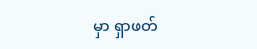မှာ ရှာဖတ်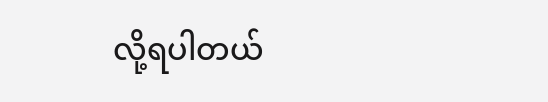လို့ရပါတယ်